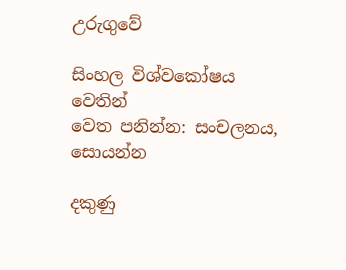උරුගුවේ

සිංහල විශ්වකෝෂය වෙතින්
වෙත පනින්න: සංචලනය, සොයන්න

දකුණු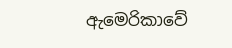ඇමෙරිකාවේ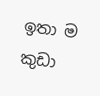ඉතා ම කුඩා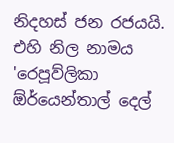නිදහස් ජන රජයයි. එහි නිල නාමය 'රෙපූව්ලිකා ඕර්යෙන්තාල් දෙල්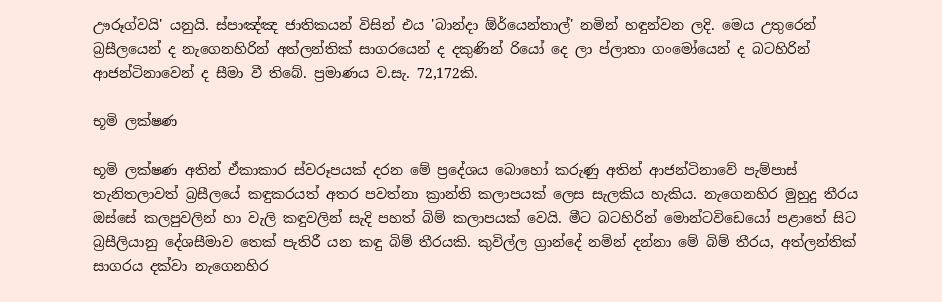ඌරූග්වයි' යනුයි. ස්පාඤ්ඤ ජාතිකයන් විසින් එය 'බාන්දා ඕර්යෙන්තාල්' නමින් හඳුන්වන ලදි. මෙය උතුරෙන් බ්‍රසීලයෙන් ද නැගෙනහිරින් අත්ලන්තික් සාගරයෙන් ද දකුණින් රියෝ දෙ ලා ප්ලාතා ගංමෝයෙන් ද බටහිරින් ආජන්ටිනාවෙන් ද සීමා වී තිබේ. ප්‍රමාණය ව.සැ. 72,172කි.

භූමි ලක්ෂණ

භූමි ලක්ෂණ අතින් ඒකාකාර ස්වරූපයක් දරන මේ ප්‍රදේශය බොහෝ කරුණු අතින් ආජන්ටිනාවේ පැම්පාස් තැනිතලාවත් බ්‍රසීලයේ කඳුකරයත් අතර පවත්නා ක්‍රාන්ති කලාපයක් ලෙස සැලකිය හැකිය. නැගෙනහිර මුහුදු තීරය ඔස්සේ කලපුවලින් හා වැලි කඳුවලින් සැදි පහත් බිම් කලාපයක් වෙයි. මීට බටහිරින් මොන්ටවිඩෙයෝ පළාතේ සිට බ්‍රසීලියානු දේශසීමාව තෙක් පැතිරී යන කඳු බිම් තීරයකි. කුවිල්ල ග්‍රාන්දේ නමින් දන්නා මේ බිම් තීරය, අත්ලන්තික් සාගරය දක්වා නැගෙනහිර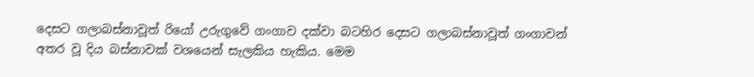දෙසට ගලාබස්නාවූත් රියෝ උරුගුවේ ගංගාව දක්වා බටහිර දෙසට ගලාබස්නාවූත් ගංගාවන් අතර වූ දිය බස්නාවක් වශයෙන් සැලකිය හැකිය. මෙම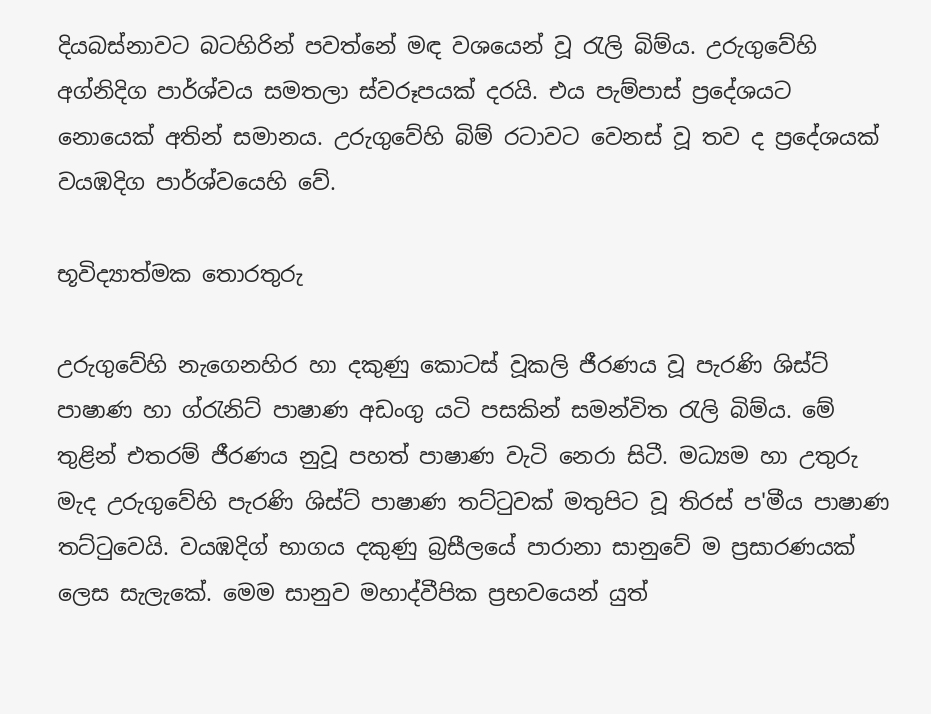දියබස්නාවට බටහිරින් පවත්නේ මඳ වශයෙන් වූ රැලි බිම්ය. උරුගුවේහි අග්නිදිග පාර්ශ්වය සමතලා ස්වරූපයක් දරයි. එය පැම්පාස් ප්‍රදේශයට නොයෙක් අතින් සමානය. උරුගුවේහි බිම් රටාවට වෙනස් වූ තව ද ප්‍රදේශයක් වයඹදිග පාර්ශ්වයෙහි වේ.

භූවිද්‍යාත්මක තොරතුරු

උරුගුවේහි නැගෙනහිර හා දකුණු කොටස් වූකලි ජීරණය වූ පැරණි ශිස්ට් පාෂාණ හා ග්රැනිට් පාෂාණ අඩංගු යටි පසකින් සමන්විත රැලි බිම්ය. මේ තුළින් එතරම් ජීරණය නුවූ පහත් පාෂාණ වැටි නෙරා සිටී. මධ්‍යම හා උතුරු මැද උරුගුවේහි පැරණි ශිස්ට් පාෂාණ තට්ටුවක් මතුපිට වූ තිරස් ප'මීය පාෂාණ තට්ටුවෙයි. වයඹදිග් භාගය දකුණු බ්‍රසීලයේ පාරානා සානුවේ ම ප්‍රසාරණයක් ලෙස සැලැකේ. මෙම සානුව මහාද්වීපික ප්‍රභවයෙන් යුත්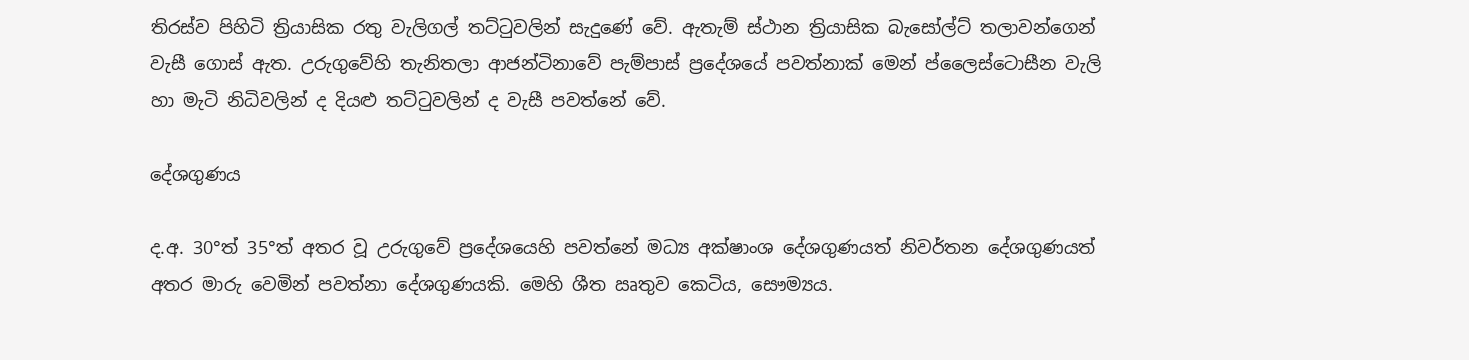තිරස්ව පිහිටි ත්‍රියාසික රතු වැලිගල් තට්ටුවලින් සැදුණේ වේ. ඇතැම් ස්ථාන ත්‍රියාසික බැසෝල්ට් තලාවන්ගෙන් වැසී ගොස් ඇත. උරුගුවේහි තැනිතලා ආජන්ටිනාවේ පැම්පාස් ප්‍රදේශයේ පවත්නාක් මෙන් ප්ලෛස්ටොසීන වැලි හා මැටි නිධිවලින් ද දියළු තට්ටුවලින් ද වැසී පවත්නේ වේ.

දේශගුණය

ද.අ. 30°ත් 35°ත් අතර වූ උරුගුවේ ප්‍රදේශයෙහි පවත්නේ මධ්‍ය අක්ෂාංශ දේශගුණයත් නිවර්තන දේශගුණයත් අතර මාරු වෙමින් පවත්නා දේශගුණයකි. මෙහි ශීත ඍතුව කෙටිය, සෞම්‍යය.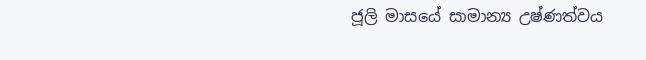ජූලි මාසයේ සාමාන්‍ය උෂ්ණත්වය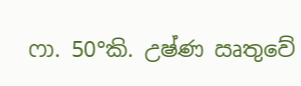ෆා. 50°කි. උෂ්ණ ඍතුවේ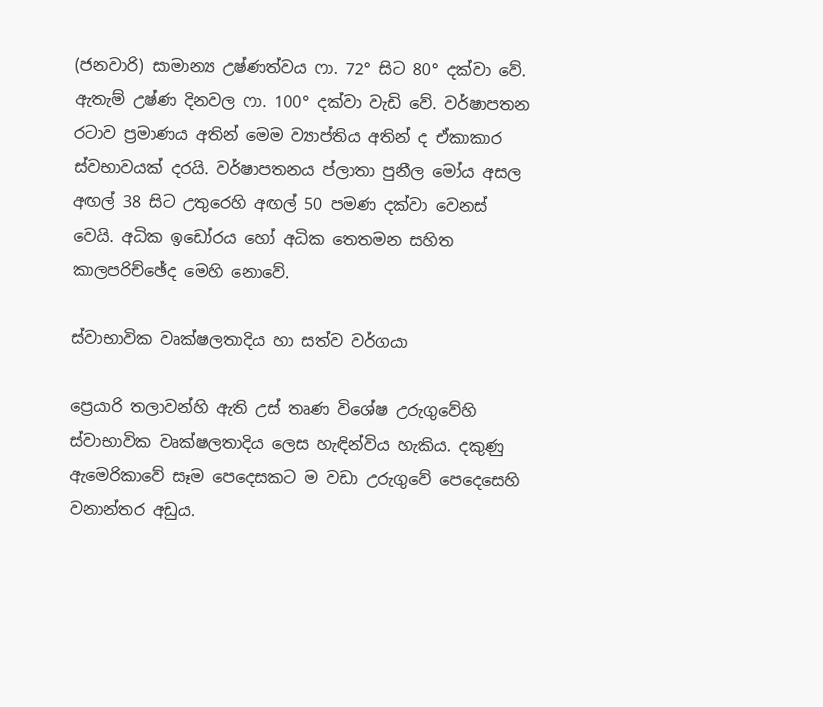(ජනවාරි) සාමාන්‍ය උෂ්ණත්වය ෆා. 72° සිට 80° දක්වා වේ. ඇතැම් උෂ්ණ දිනවල ෆා. 100° දක්වා වැඩි වේ. වර්ෂාපතන රටාව ප්‍රමාණය අතින් මෙම ව්‍යාප්තිය අතින් ද ඒකාකාර ස්වභාවයක් දරයි. වර්ෂාපතනය ප්ලාතා පුනීල මෝය අසල අඟල් 38 සිට උතුරෙහි අඟල් 50 පමණ දක්වා වෙනස් වෙයි. අධික ඉඩෝරය හෝ අධික තෙතමන සහිත කාලපරිච්ඡේද මෙහි නොවේ.

ස්වාභාවික වෘක්ෂලතාදිය හා සත්ව වර්ගයා

ප්‍රෙයාරි තලාවන්හි ඇති උස් තෘණ විශේෂ උරුගුවේහි ස්වාභාවික වෘක්ෂලතාදිය ලෙස හැඳින්විය හැකිය. දකුණු ඇමෙරිකාවේ සෑම පෙදෙසකට ම වඩා උරුගුවේ පෙදෙසෙහි වනාන්තර අඩුය.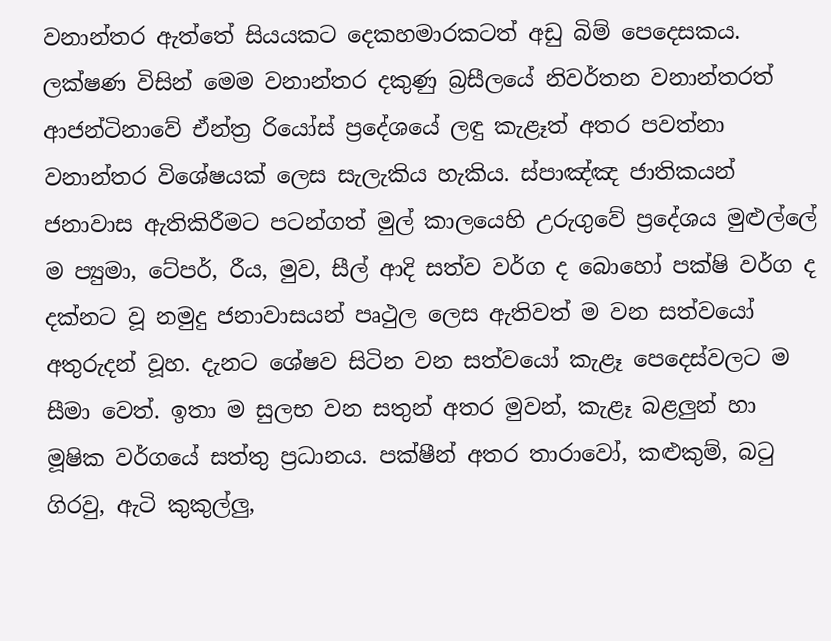වනාන්තර ඇත්තේ සියයකට දෙකහමාරකටත් අඩු බිම් පෙදෙසකය. ලක්ෂණ විසින් මෙම වනාන්තර දකුණු බ්‍රසීලයේ නිවර්තන වනාන්තරත් ආජන්ටිනාවේ ඒන්ත්‍ර රියෝස් ප්‍රදේශයේ ලඳු කැළෑත් අතර පවත්නා වනාන්තර විශේෂයක් ලෙස සැලැකිය හැකිය. ස්පාඤ්ඤ ජාතිකයන් ජනාවාස ඇතිකිරීමට පටන්ගත් මුල් කාලයෙහි උරුගුවේ ප්‍රදේශය මුළුල්ලේ ම ප්‍යුමා, ටේපර්, රීය, මුව, සීල් ආදි සත්ව වර්ග ද බොහෝ පක්ෂි වර්ග ද දක්නට වූ නමුදු ජනාවාසයන් පෘථුල ලෙස ඇතිවත් ම වන සත්වයෝ අතුරුදන් වූහ. දැනට ශේෂව සිටින වන සත්වයෝ කැළෑ පෙදෙස්වලට ම සීමා වෙත්. ඉතා ම සුලභ වන සතුන් අතර මුවන්, කැළෑ බළලුන් හා මූෂික වර්ගයේ සත්තු ප්‍රධානය. පක්ෂීන් අතර තාරාවෝ, කළුකුම්, බටු ගිරවු, ඇටි කුකුල්ලු,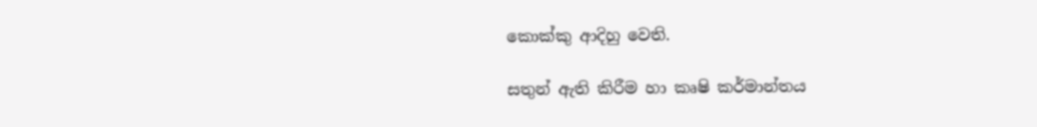කොක්කු ආදිහු වෙති.

සතුන් ඇති කිරීම හා කෘෂි කර්මාන්තය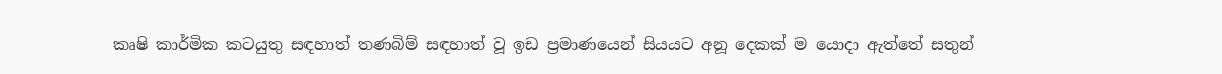කෘෂි කාර්මික කටයුතු සඳහාත් තණබිම් සඳහාත් වූ ඉඩ ප්‍රමාණයෙන් සියයට අනූ දෙකක් ම යොදා ඇත්තේ සතුන්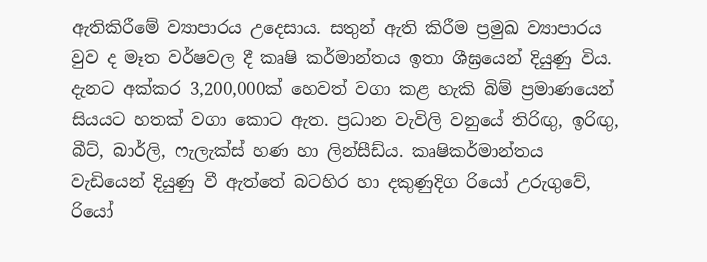ඇතිකිරීමේ ව්‍යාපාරය උදෙසාය. සතුන් ඇති කිරීම ප්‍රමුඛ ව්‍යාපාරය වුව ද මෑත වර්ෂවල දී කෘෂි කර්මාන්තය ඉතා ශීඝ්‍රයෙන් දියුණු විය. දැනට අක්කර 3,200,000ක් හෙවත් වගා කළ හැකි බිම් ප්‍රමාණයෙන් සියයට හතක් වගා කොට ඇත. ප්‍රධාන වැවිලි වනුයේ තිරිඟු, ඉරිඟු, බීට්, බාර්ලි, ෆැලැක්ස් හණ හා ලින්සීඩ්ය. කෘෂිකර්මාන්තය වැඩියෙන් දියුණු වී ඇත්තේ බටහිර හා දකුණුදිග රියෝ උරුගුවේ, රියෝ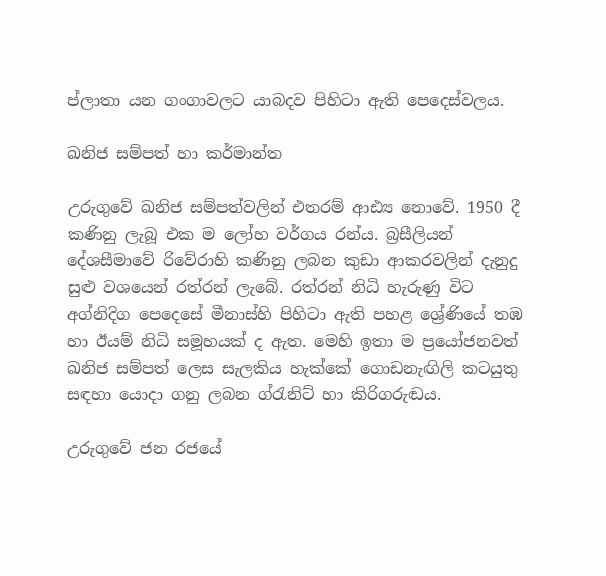ප්ලාතා යන ගංගාවලට යාබදව පිහිටා ඇති පෙදෙස්වලය.

ඛනිජ සම්පත් හා කර්මාන්ත

උරුගුවේ ඛනිජ සම්පත්වලින් එතරම් ආඪ්‍ය නොවේ. 1950 දී කණිනු ලැබූ එක ම ලෝහ වර්ගය රන්ය. බ්‍රසීලියන් දේශසීමාවේ රිවේරාහි කණිනු ලබන කුඩා ආකරවලින් දැනුදු සුළු වශයෙන් රත්රන් ලැබේ. රත්රන් නිධි හැරුණු විට අග්නිදිග පෙදෙසේ මීනාස්හි පිහිටා ඇති පහළ ශ්‍රේණියේ තඹ හා ඊයම් නිධි සමූහයක් ද ඇත. මෙහි ඉතා ම ප්‍රයෝජනවත් ඛනිජ සම්පත් ලෙස සැලකිය හැක්කේ ගොඩනැඟිලි කටයුතු සඳහා යොදා ගනු ලබන ග්රැනිට් හා කිරිගරුඬය.

උරුගුවේ ජන රජයේ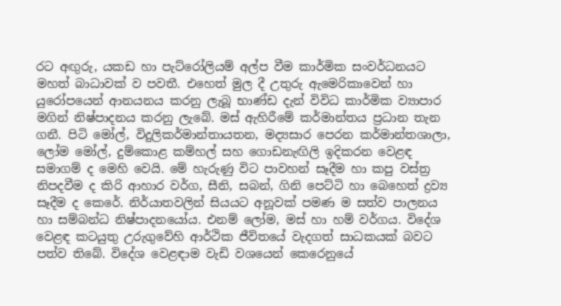රට අඟුරු, යකඩ හා පැට්රෝලියම් අල්ප වීම කාර්මික සංවර්ධනයට මහත් බාධාවක් ව පවතී. එහෙත් මුල දී උතුරු ඇමෙරිකාවෙන් හා යුරෝපයෙන් ආනයනය කරනු ලැබූ භාණ්ඩ දැන් විවිධ කාර්මික ව්‍යාපාර මගින් නිෂ්පාදනය කරනු ලැබේ. මස් ඇහිරීමේ කර්මාන්තය ප්‍රධාන තැන ගනී. පිටි මෝල්, විදුලිකර්මාන්තායතන, මද්‍යසාර පෙරන කර්මාන්තශාලා, ලෝම මෝල්, දුම්කොළ කම්හල් සහ ගොඩනැඟිලි ඉදිකරන වෙළඳ සමාගම් ද මෙහි වෙයි. මේ හැරුණු විට පාවහන් සෑදීම හා කපු වස්ත්‍ර නිපදවීම ද කිරි ආහාර වර්ග, සීනි, සබන්, ගිනි පෙට්ටි හා බෙහෙත් ද්‍රව්‍ය සෑදීම ද කෙරේ. නිර්යාතවලින් සියයට අනූවක් පමණ ම සත්ව පාලනය හා සම්බන්ධ නිෂ්පාදනයෝය. එනම් ලෝම, මස් හා හම් වර්ගය. විදේශ වෙළඳ කටයුතු උරුගුවේහි ආර්ථික ජීවිතයේ වැදගත් සාධකයක් බවට පත්ව තිබේ. විදේශ වෙළඳාම වැඩි වශයෙන් කෙරෙනුයේ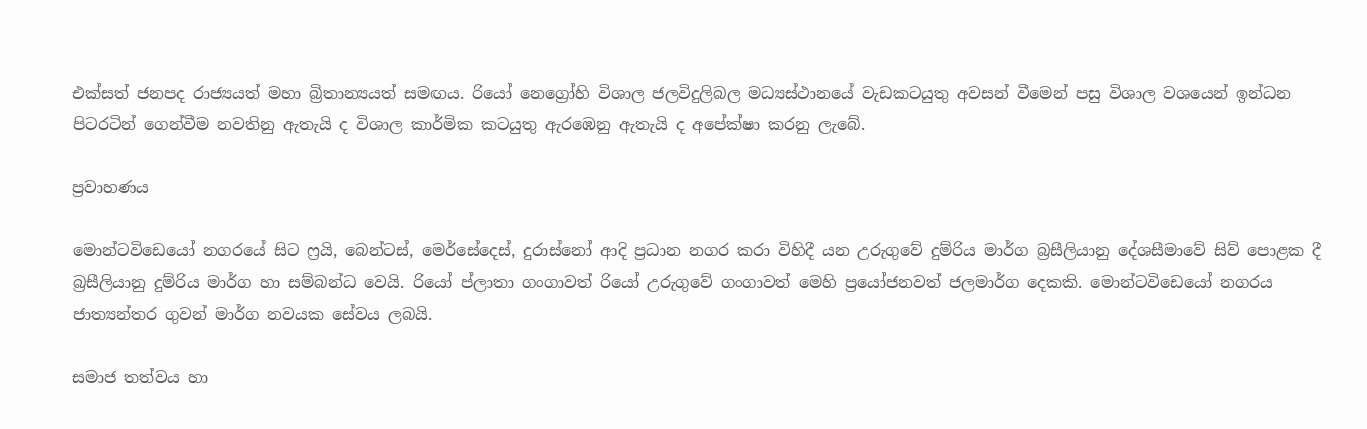එක්සත් ජනපද රාජ්‍යයත් මහා බ්‍රිතාන්‍යයත් සමඟය. රියෝ නෙග්‍රෝහි විශාල ජලවිදුලිබල මධ්‍යස්ථානයේ වැඩකටයුතු අවසන් වීමෙන් පසු විශාල වශයෙන් ඉන්ධන පිටරටින් ගෙන්වීම නවතිනු ඇතැයි ද විශාල කාර්මික කටයුතු ඇරඹෙනු ඇතැයි ද අපේක්ෂා කරනු ලැබේ.

ප්‍රවාහණය

මොන්ටවිඩෙයෝ නගරයේ සිට ෆ්‍රයි, බෙන්ටස්, මෙර්සේදෙස්, දුරාස්නෝ ආදි ප්‍රධාන නගර කරා විහිදී යන උරුගුවේ දුම්රිය මාර්ග බ්‍රසීලියානු දේශසීමාවේ සිව් පොළක දී බ්‍රසීලියානු දුම්රිය මාර්ග හා සම්බන්ධ වෙයි. රියෝ ප්ලාතා ගංගාවත් රියෝ උරුගුවේ ගංගාවත් මෙහි ප්‍රයෝජනවත් ජලමාර්ග දෙකකි. මොන්ටවිඩෙයෝ නගරය ජාත්‍යන්තර ගුවන් මාර්ග නවයක සේවය ලබයි.

සමාජ තත්වය හා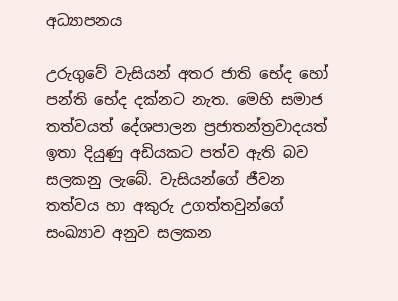අධ්‍යාපනය

උරුගුවේ වැසියන් අතර ජාති භේද හෝ පන්ති භේද දක්නට නැත. මෙහි සමාජ තත්වයත් දේශපාලන ප්‍රජාතන්ත්‍රවාදයත් ඉතා දියුණු අඩියකට පත්ව ඇති බව සලකනු ලැබේ. වැසියන්ගේ ජීවන තත්වය හා අකුරු උගත්තවුන්ගේ සංඛ්‍යාව අනුව සලකන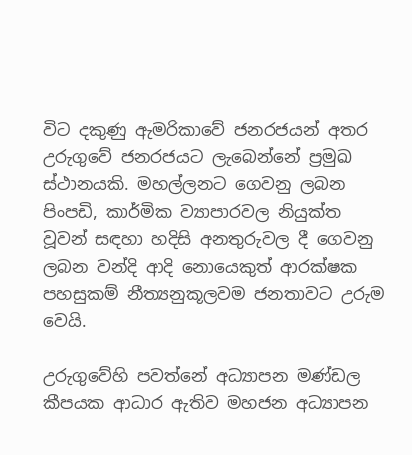විට දකුණු ඇමරිකාවේ ජනරජයන් අතර උරුගුවේ ජනරජයට ලැබෙන්නේ ප්‍රමුඛ ස්ථානයකි. මහල්ලනට ගෙවනු ලබන පිංපඩි, කාර්මික ව්‍යාපාරවල නියුක්ත වූවන් සඳහා හදිසි අනතුරුවල දී ගෙවනු ලබන වන්දි ආදි නොයෙකුත් ආරක්ෂක පහසුකම් නීත්‍යනුකූලවම ජනතාවට උරුම වෙයි.

උරුගුවේහි පවත්නේ අධ්‍යාපන මණ්ඩල කීපයක ආධාර ඇතිව මහජන අධ්‍යාපන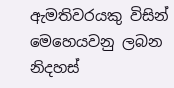ඇමතිවරයකු විසින් මෙහෙයවනු ලබන නිදහස්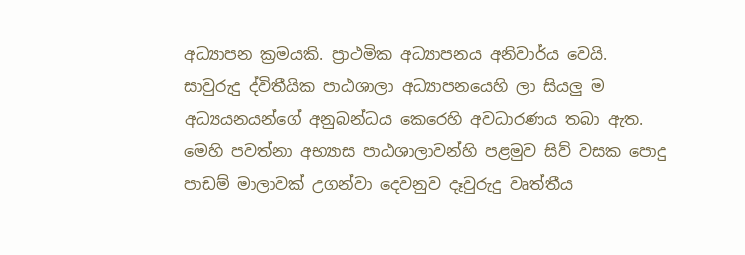අධ්‍යාපන ක්‍රමයකි. ප්‍රාථමික අධ්‍යාපනය අනිවාර්ය වෙයි. සාවුරුදු ද්විතීයික පාඨශාලා අධ්‍යාපනයෙහි ලා සියලු ම අධ්‍යයනයන්ගේ අනුබන්ධය කෙරෙහි අවධාරණය තබා ඇත. මෙහි පවත්නා අභ්‍යාස පාඨශාලාවන්හි පළමුව සිව් වසක පොදු පාඩම් මාලාවක් උගන්වා දෙවනුව දෑවුරුදු වෘත්තීය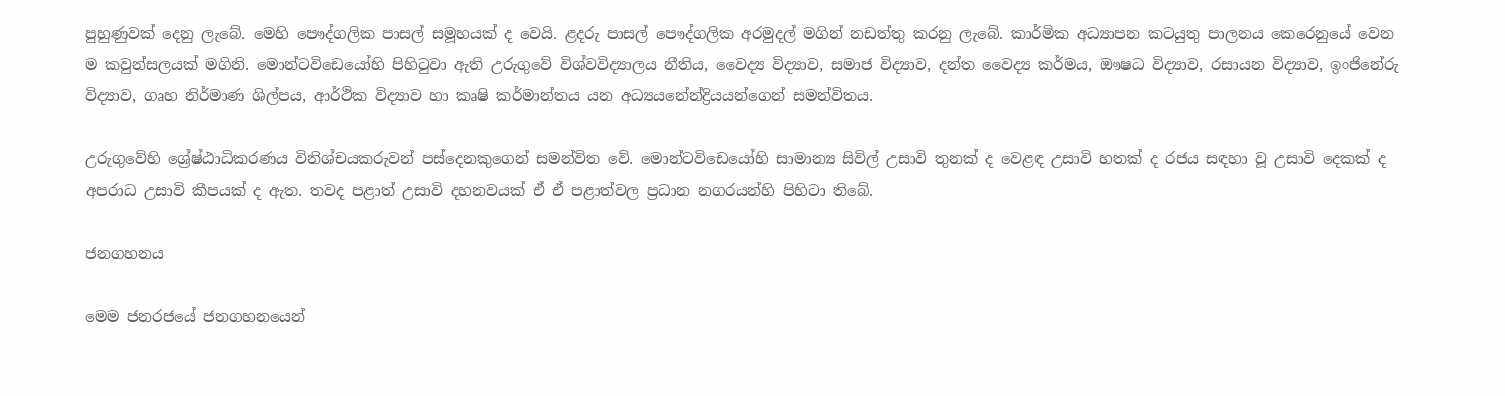පුහුණුවක් දෙනු ලැබේ. මෙහි පෞද්ගලික පාසල් සමූහයක් ද වෙයි. ළදරු පාසල් පෞද්ගලික අරමුදල් මගින් නඩත්තු කරනු ලැබේ. කාර්මික අධ්‍යාපන කටයුතු පාලනය කෙරෙනුයේ වෙන ම කවුන්සලයක් මගිනි. මොන්ටවිඩෙයෝහි පිහිටුවා ඇති උරුගුවේ විශ්වවිද්‍යාලය නීතිය, වෛද්‍ය විද්‍යාව, සමාජ විද්‍යාව, දන්ත වෛද්‍ය කර්මය, ඖෂධ විද්‍යාව, රසායන විද්‍යාව, ඉංජිනේරු විද්‍යාව, ගෘහ නිර්මාණ ශිල්පය, ආර්ථික විද්‍යාව හා කෘෂි කර්මාන්තය යන අධ්‍යයනේන්ද්‍රියයන්ගෙන් සමන්විතය.

උරුගුවේහි ශ්‍රේෂ්ඨාධිකරණය විනිශ්චයකරුවන් පස්දෙනකුගෙන් සමන්විත වේ. මොන්ටවිඩෙයෝහි සාමාන්‍ය සිවිල් උසාවි තුනක් ද වෙළඳ උසාවි හතක් ද රජය සඳහා වූ උසාවි දෙකක් ද අපරාධ උසාවි කීපයක් ද ඇත. තවද පළාත් උසාවි දහනවයක් ඒ ඒ පළාත්වල ප්‍රධාන නගරයන්හි පිහිටා තිබේ.

ජනගහනය

මෙම ජනරජයේ ජනගහනයෙන්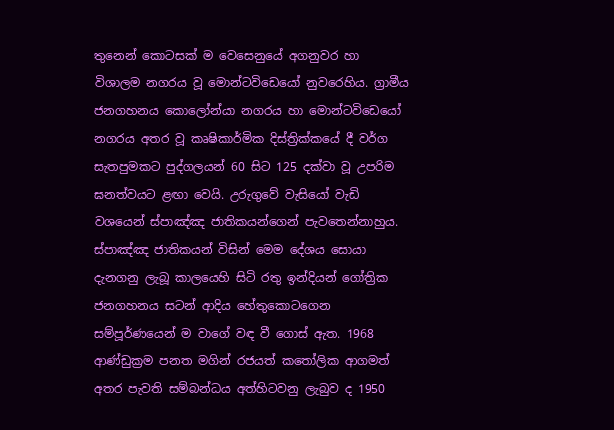තුනෙන් කොටසක් ම වෙසෙනුයේ අගනුවර හා විශාලම නගරය වූ මොන්ටවිඩෙයෝ නුවරෙහිය. ග්‍රාමීය ජනගහනය කොලෝන්යා නගරය හා මොන්ටවිඩෙයෝ නගරය අතර වූ කෘෂිකාර්මික දිස්ත්‍රික්කයේ දී වර්ග සැතපුමකට පුද්ගලයන් 60 සිට 125 දක්වා වූ උපරිම ඝනත්වයට ළඟා වෙයි. උරුගුවේ වැසියෝ වැඩි වශයෙන් ස්පාඤ්ඤ ජාතිකයන්ගෙන් පැවතෙන්නාහුය. ස්පාඤ්ඤ ජාතිකයන් විසින් මෙම දේශය සොයා දැනගනු ලැබූ කාලයෙහි සිටි රතු ඉන්දියන් ගෝත්‍රික ජනගහනය සටන් ආදිය හේතුකොටගෙන සම්පූර්ණයෙන් ම වාගේ වඳ වී ගොස් ඇත. 1968 ආණ්ඩුක්‍රම පනත මගින් රජයත් කතෝලික ආගමත් අතර පැවති සම්බන්ධය අත්හිටවනු ලැබුව ද 1950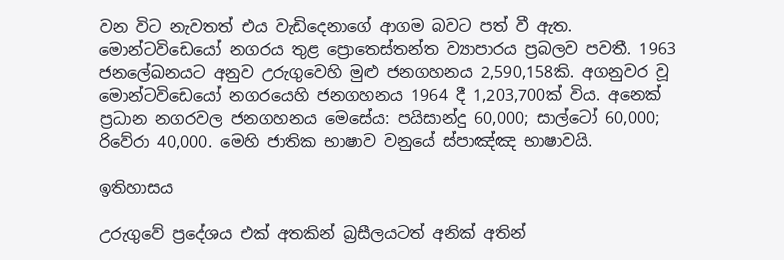වන විට නැවතත් එය වැඩිදෙනාගේ ආගම බවට පත් වී ඇත. මොන්ටවිඩෙයෝ නගරය තුළ ප්‍රොතෙස්තන්ත ව්‍යාපාරය ප්‍රබලව පවතී. 1963 ජනලේඛනයට අනුව උරුගුවෙහි මුළු ජනගහනය 2,590,158කි. අගනුවර වූ මොන්ටවිඩෙයෝ නගරයෙහි ජනගහනය 1964 දී 1,203,700ක් විය. අනෙක් ප්‍රධාන නගරවල ජනගහනය මෙසේය: පයිසාන්දු 60,000; සාල්ටෝ 60,000; රිවේරා 40,000. මෙහි ජාතික භාෂාව වනුයේ ස්පාඤ්ඤ භාෂාවයි.

ඉතිහාසය

උරුගුවේ ප්‍රදේශය එක් අතකින් බ්‍රසීලයටත් අනික් අතින්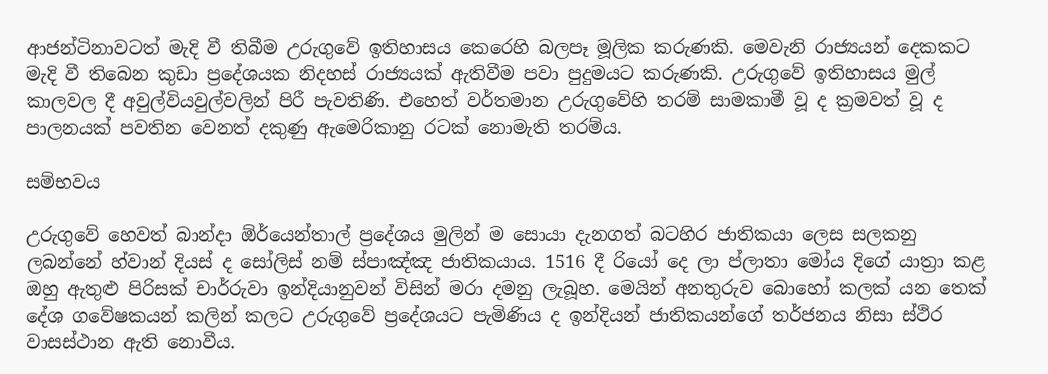ආජන්ටිනාවටත් මැදි වී තිබීම උරුගුවේ ඉතිහාසය කෙරෙහි බලපෑ මූලික කරුණකි. මෙවැනි රාජ්‍යයන් දෙකකට මැදි වී තිබෙන කුඩා ප්‍රදේශයක නිදහස් රාජ්‍යයක් ඇතිවීම පවා පුදුමයට කරුණකි. උරුගුවේ ඉතිහාසය මුල් කාලවල දී අවුල්වියවුල්වලින් පිරී පැවතිණි. එහෙත් වර්තමාන උරුගුවේහි තරම් සාමකාමී වූ ද ක්‍රමවත් වූ ද පාලනයක් පවතින වෙනත් දකුණු ඇමෙරිකානු රටක් නොමැති තරම්ය.

සම්භවය‍

උරුගුවේ හෙවත් බාන්දා ඕර්යෙන්තාල් ප්‍රදේශය මුලින් ම සොයා දැනගත් බටහිර ජාතිකයා ලෙස සලකනු ලබන්නේ හ්වාන් දියස් ද සෝලිස් නම් ස්පාඤ්ඤ ජාතිකයාය. 1516 දී රියෝ දෙ ලා ප්ලාතා මෝය දිගේ යාත්‍රා කළ ඔහු ඇතුළු පිරිසක් චාර්රුවා ඉන්දියානුවන් විසින් මරා දමනු ලැබූහ. මෙයින් අනතුරුව බොහෝ කලක් යන තෙක් දේශ ගවේෂකයන් කලින් කලට උරුගුවේ ප්‍රදේශයට පැමිණිය ද ඉන්දියන් ජාතිකයන්ගේ තර්ජනය නිසා ස්ථිර වාසස්ථාන ඇති නොවීය.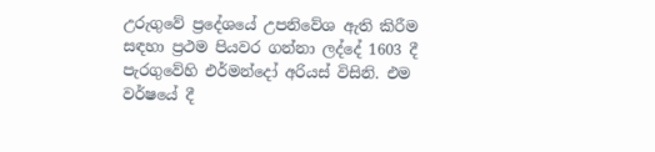උරුගුවේ ප්‍රදේශයේ උපනිවේශ ඇති කිරීම සඳහා ප්‍රථම පියවර ගන්නා ලද්දේ 1603 දී පැරගුවේහි එර්මන්දෝ අරියස් විසිනි. එම වර්ෂයේ දී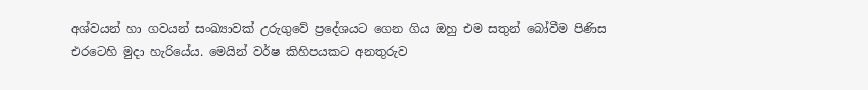අශ්වයන් හා ගවයන් සංඛ්‍යාවක් උරුගුවේ ප්‍රදේශයට ගෙන ගිය ඔහු එම සතුන් බෝවීම පිණිස එරටෙහි මුදා හැරියේය. මෙයින් වර්ෂ කිහිපයකට අනතුරුව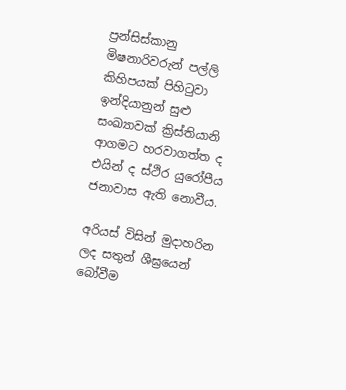ප්‍රන්සිස්කානු මිෂනාරිවරුන් පල්ලි කිහිපයක් පිහිටුවා ඉන්දියානුන් සුළු සංඛ්‍යාවක් ක්‍රිස්තියානි ආගමට හරවාගත්ත ද එයින් ද ස්ථිර යුරෝපීය ජනාවාස ඇති නොවීය.

අරියස් විසින් මුදාහරින ලද සතුන් ශීඝ්‍රයෙන් බෝවීම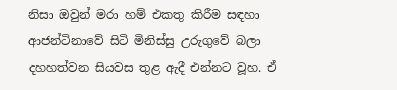නිසා ඔවුන් මරා හම් එකතු කිරීම සඳහා ආජන්ටිනාවේ සිටි මිනිස්සු උරුගුවේ බලා දහහත්වන සියවස තුළ ඇදී එන්නට වූහ. ඒ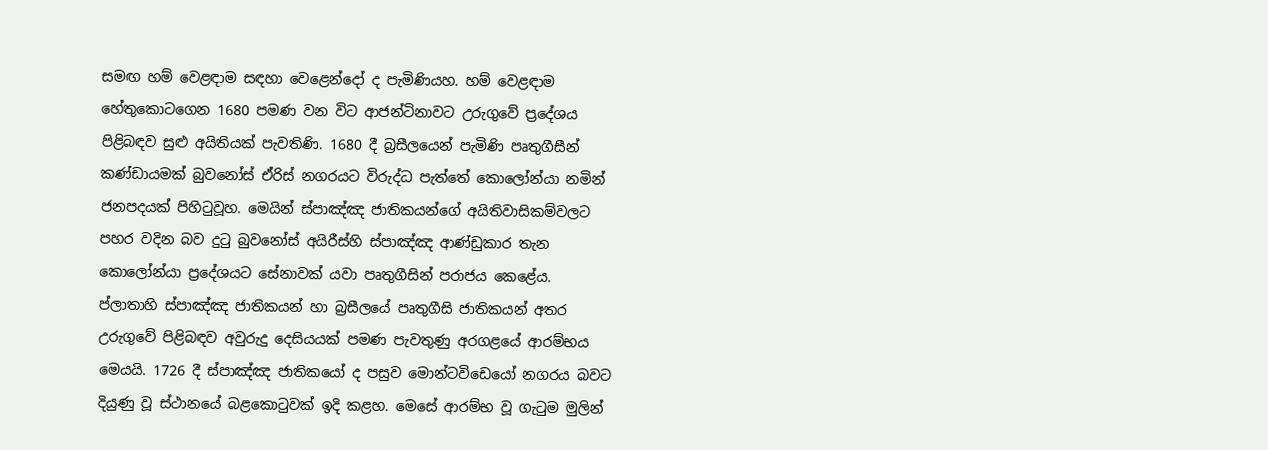සමඟ හම් වෙළඳාම සඳහා වෙළෙන්දෝ ද පැමිණියහ. හම් වෙළඳාම හේතුකොටගෙන 1680 පමණ වන විට ආජන්ටිනාවට උරුගුවේ ප්‍රදේශය පිළිබඳව සුළු අයිතියක් පැවතිණි. 1680 දී බ්‍රසීලයෙන් පැමිණි පෘතුගීසීන් කණ්ඩායමක් බුවනෝස් ඒරිස් නගරයට විරුද්ධ පැත්තේ කොලෝන්යා නමින් ජනපදයක් පිහිටුවූහ. මෙයින් ස්පාඤ්ඤ ජාතිකයන්ගේ අයිතිවාසිකම්වලට පහර වදින බව දුටු බුවනෝස් අයිරීස්හි ස්පාඤ්ඤ ආණ්ඩුකාර තැන කොලෝන්යා ප්‍රදේශයට සේනාවක් යවා පෘතුගීසින් පරාජය කෙළේය. ප්ලාතාහි ස්පාඤ්ඤ ජාතිකයන් හා බ්‍රසීලයේ පෘතුගීසි ජාතිකයන් අතර උරුගුවේ පිළිබඳව අවුරුදු දෙසියයක් පමණ පැවතුණු අරගළයේ ආරම්භය මෙයයි. 1726 දී ස්පාඤ්ඤ ජාතිකයෝ ද පසුව මොන්ටවිඩෙයෝ නගරය බවට දියුණු වූ ස්ථානයේ බළකොටුවක් ඉදි කළහ. මෙසේ ආරම්භ වූ ගැටුම මුලින්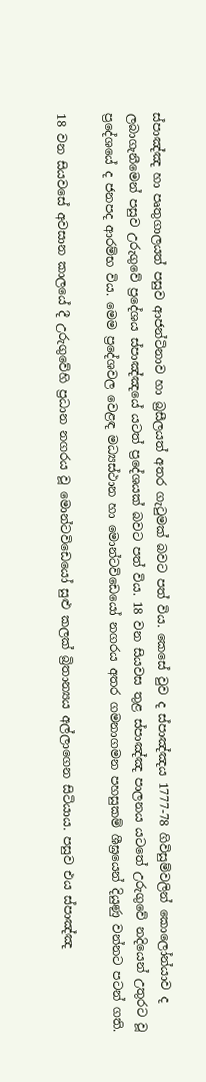ස්පාඤ්ඤ හා පෘතුගාලයත් පසුව ආජන්ටිනාව හා බ්‍රසීලයත් අතර ගැටුමක් බවට පත් විය. කෙසේ වුව ද ස්පාඤ්ඤය 1777-78 ගිවිසුම්වලින් කොලෝන්යාව ද ලබාගැනීමෙන් පසුව උරුගුවේ ප්‍රදේශය ස්පාඤ්ඤයේ යටත් ප්‍රදේශයක් බවට පත් විය. 18 වන සියවස තුළ ස්පාඤ්ඤ පාලනය යටතේ උරුගුවේ නදියෙන් උතුරට වූ ප්‍රදේශයේ ද ජනපද ආරම්භ විය. මෙම ප්‍රදේශවල වෙළඳ මධ්‍යස්ථාන හා මොන්ටවිඩෙයෝ නගරය අතර ගමනාගමන පහසුකම් ශීඝ්‍රයෙන් දියුණු වන්නට පටන් ගති.

18 වන සියවසේ අවසාන කාලයේ දී උරුගුවේහි ප්‍රධාන නගරය වූ මොන්ටවිඩෙයෝ සුළු කලක් බ්‍රිතාන්‍යය අල්ලාගෙන සිටියාය. පසුව එය ස්පාඤ්ඤ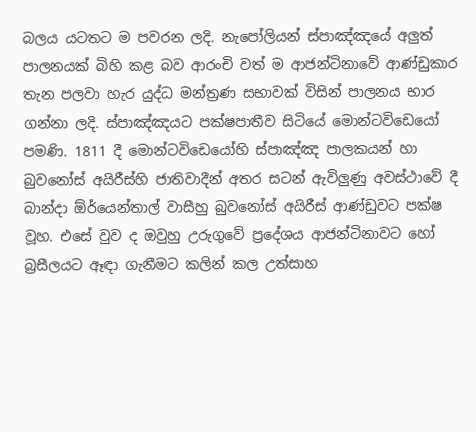බලය යටතට ම පවරන ලදි. නැපෝලියන් ස්පාඤ්ඤයේ අලුත් පාලනයක් බිහි කළ බව ආරංචි වත් ම ආජන්ටිනාවේ ආණ්ඩුකාර තැන පලවා හැර යුද්ධ මන්ත්‍රණ සභාවක් විසින් පාලනය භාර ගන්නා ලදි. ස්පාඤ්ඤයට පක්ෂපාතීව සිටියේ මොන්ටවිඩෙයෝ පමණි. 1811 දී මොන්ටවිඩෙයෝහි ස්පාඤ්ඤ පාලකයන් හා බුවනෝස් අයිරීස්හි ජාතිවාදීන් අතර සටන් ඇවිලුණු අවස්ථාවේ දී බාන්දා ඕර්යෙන්තාල් වාසීහු බුවනෝස් අයිරීස් ආණ්ඩුවට පක්ෂ වූහ. එසේ වුව ද ඔවුහු උරුගුවේ ප්‍රදේශය ආජන්ටිනාවට හෝ බ්‍රසීලයට ඈඳා ගැනීමට කලින් කල උත්සාහ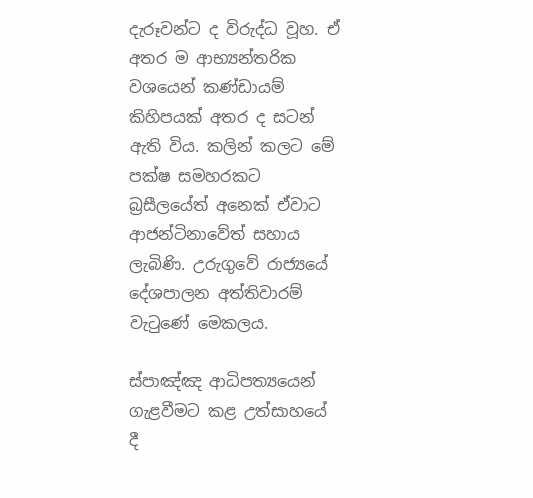දැරූවන්ට ද විරුද්ධ වූහ. ඒ අතර ම ආභ්‍යන්තරික වශයෙන් කණ්ඩායම් කිහිපයක් අතර ද සටන් ඇති විය. කලින් කලට මේ පක්ෂ සමහරකට බ්‍රසීලයේත් අනෙක් ඒවාට ආජන්ටිනාවේත් සහාය ලැබිණි. උරුගුවේ රාජ්‍යයේ දේශපාලන අත්තිවාරම් වැටුණේ මෙකලය.

ස්පාඤ්ඤ ආධිපත්‍යයෙන් ගැළවීමට කළ උත්සාහයේ දී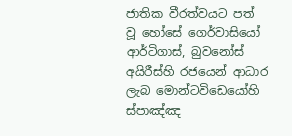ජාතික වීරත්වයට පත් වූ හෝසේ ගෙර්වාසියෝ ආර්ටිගාස්, බුවනෝස් අයිරීස්හි රජයෙන් ආධාර ලැබ මොන්ටවිඩෙයෝහි ස්පාඤ්ඤ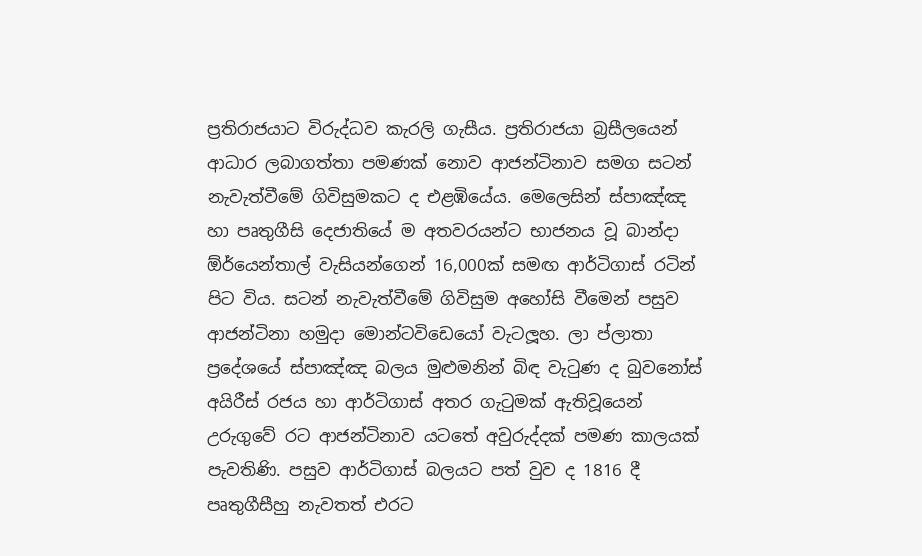ප්‍රතිරාජයාට විරුද්ධව කැරලි ගැසීය. ප්‍රතිරාජයා බ්‍රසීලයෙන් ආධාර ලබාගත්තා පමණක් නොව ආජන්ටිනාව සමග සටන් නැවැත්වීමේ ගිවිසුමකට ද එළඹියේය. මෙලෙසින් ස්පාඤ්ඤ හා පෘතුගීසි දෙජාතියේ ම අතවරයන්ට භාජනය වූ බාන්දා ඕර්යෙන්තාල් වැසියන්ගෙන් 16,000ක් සමඟ ආර්ටිගාස් රටින් පිට විය. සටන් නැවැත්වීමේ ගිවිසුම අහෝසි වීමෙන් පසුව ආජන්ටිනා හමුදා මොන්ටවිඩෙයෝ වැටලූහ. ලා ප්ලාතා ප්‍රදේශයේ ස්පාඤ්ඤ බලය මුළුමනින් බිඳ වැටුණ ද බුවනෝස් අයිරීස් රජය හා ආර්ටිගාස් අතර ගැටුමක් ඇතිවූයෙන් උරුගුවේ රට ආජන්ටිනාව යටතේ අවුරුද්දක් පමණ කාලයක් පැවතිණි. පසුව ආර්ටිගාස් බලයට පත් වුව ද 1816 දී පෘතුගීසීහු නැවතත් එරට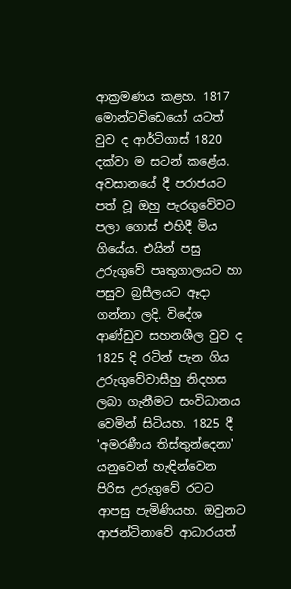ආක්‍රමණය කළහ. 1817 මොන්ටවිඩෙයෝ යටත් වුව ද ආර්ටිගාස් 1820 දක්වා ම සටන් කළේය. අවසානයේ දී පරාජයට පත් වූ ඔහු පැරගුවේවට පලා ගොස් එහිදී මිය ගියේය. එයින් පසු උරුගුවේ පෘතුගාලයට හා පසුව බ්‍රසීලයට ඈදා ගන්නා ලදි. විදේශ ආණ්ඩුව සහනශීල වුව ද 1825 දි රටින් පැන ගිය උරුගුවේවාසීහු නිදහස ලබා ගැනීමට සංවිධානය වෙමින් සිටියහ. 1825 දී 'අමරණීය තිස්තුන්දෙනා' යනුවෙන් හැඳින්වෙන පිරිස උරුගුවේ රටට ආපසු පැමිණියහ. ඔවුනට ආජන්ටිනාවේ ආධාරයත්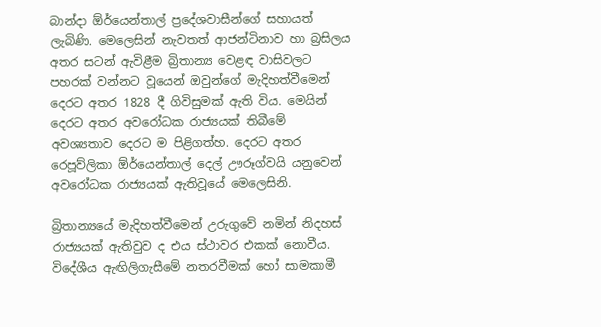බාන්දා ඕර්යෙන්තාල් ප්‍රදේශවාසීන්ගේ සහායත් ලැබිණි. මෙලෙසින් නැවතත් ආජන්ටිනාව හා බ්‍රසිලය අතර සටන් ඇවිළීම බ්‍රිතාන්‍ය වෙළඳ වාසිවලට පහරක් වන්නට වූයෙන් ඔවුන්ගේ මැදිහත්වීමෙන් දෙරට අතර 1828 දී ගිවිසුමක් ඇති විය. මෙයින් දෙරට අතර අවරෝධක රාජ්‍යයක් තිබීමේ අවශ්‍යතාව දෙරට ම පිළිගත්හ. දෙරට අතර රෙපූව්ලිකා ඕර්යෙන්තාල් දෙල් ඌරූග්වයි යනුවෙන් අවරෝධක රාජ්‍යයක් ඇතිවූයේ මෙලෙසිනි.

බ්‍රිතාන්‍යයේ මැදිහත්වීමෙන් උරුගුවේ නමින් නිදහස් රාජ්‍යයක් ඇතිවුව ද එය ස්ථාවර එකක් නොවීය. විදේශීය ඇඟිලිගැසීමේ නතරවීමක් හෝ සාමකාමී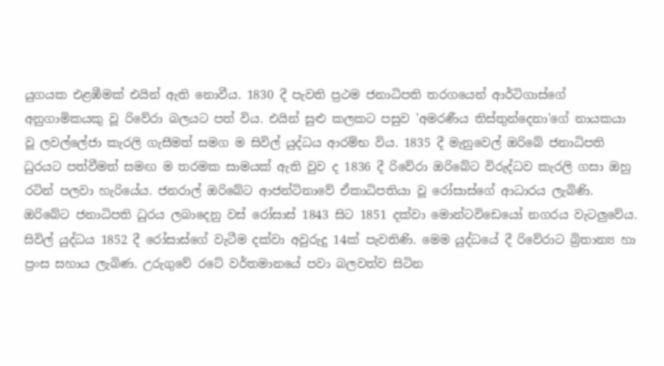යුගයක එළඹීමක් එයින් ඇති නොවීය. 1830 දී පැවති ප්‍රථම ජනාධිපති තරගයෙන් ආර්ටිගාස්ගේ අනුගාමිකයකු වූ රිවේරා බලයට පත් විය. එයින් සුළු කලකට පසුව 'අමරණීය තිස්තුන්දෙනා'ගේ නායකයා වූ ලවල්ලේජා කැරලි ගැසීමත් සමග ම සිවිල් යුද්ධය ආරම්භ විය. 1835 දී මැනුවෙල් ඔරිබේ ජනාධිපති ධුරයට පත්වීමත් සමඟ ම තරමක සාමයක් ඇති වුව ද 1836 දී රිවේරා ඔරිබේට විරුද්ධව කැරලි ගසා ඔහු රටින් පලවා හැරියේය. ජනරාල් ඔරිබේට ආජන්ටිනාවේ ඒකාධිපතියා වූ රෝසාස්ගේ ආධාරය ලැබිණි. ඔරිබේට ජනාධිපති ධුරය ලබාදෙනු වස් රෝසාස් 1843 සිට 1851 දක්වා මොන්ටවිඩෙයෝ නගරය වැටලුවේය. සිවිල් යුද්ධය 1852 දී රෝසාස්ගේ වැටීම දක්වා අවුරුදු 14ක් පැවතිණි. මෙම යුද්ධයේ දී රිවේරාට බ්‍රිතාන්‍ය හා ප්‍රංස සහාය ලැබිණ. උරුගුවේ රටේ වර්තමානයේ පවා බලවත්ව සිටින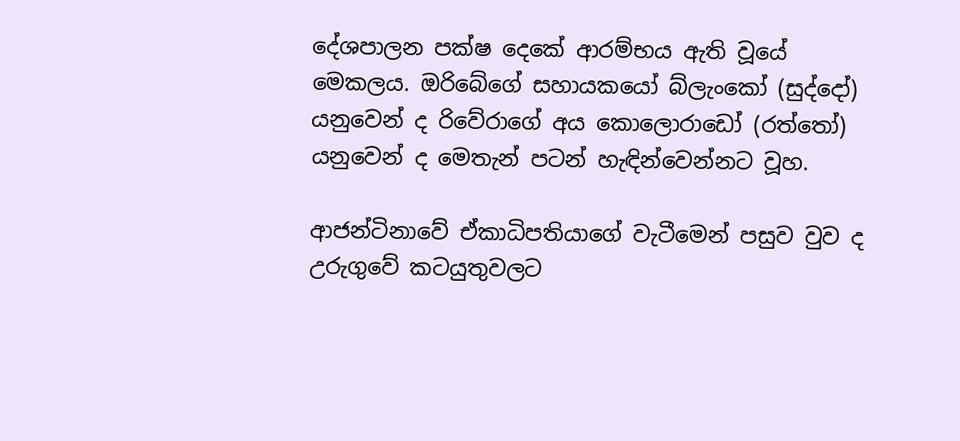දේශපාලන පක්ෂ දෙකේ ආරම්භය ඇති වූයේ මෙකලය. ඔරිබේගේ සහායකයෝ බ්ලැංකෝ (සුද්දෝ) යනුවෙන් ද රිවේරාගේ අය කොලොරාඩෝ (රත්තෝ) යනුවෙන් ද මෙතැන් පටන් හැඳින්වෙන්නට වූහ.

ආජන්ටිනාවේ ඒකාධිපතියාගේ වැටීමෙන් පසුව වුව ද උරුගුවේ කටයුතුවලට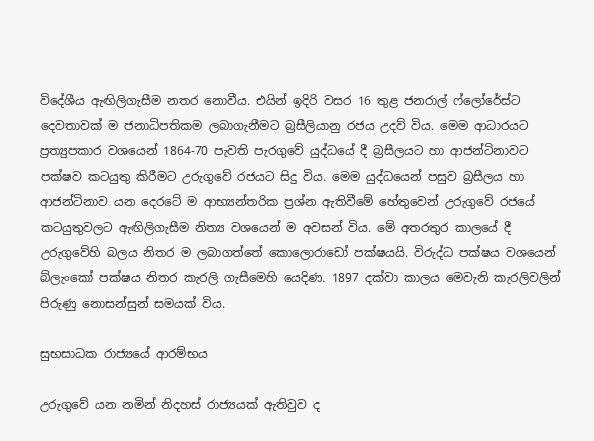විදේශීය ඇඟිලිගැසීම නතර නොවීය. එයින් ඉදිරි වසර 16 තුළ ජනරාල් ෆ්ලෝරේස්ට දෙවතාවක් ම ජනාධිපතිකම ලබාගැනීමට බ්‍රසීලියානු රජය උදව් විය. මෙම ආධාරයට ප්‍රත්‍යුපකාර වශයෙන් 1864-70 පැවති පැරගුවේ යුද්ධයේ දී බ්‍රසීලයට හා ආජන්ටිනාවට පක්ෂව කටයුතු කිරීමට උරුගුවේ රජයට සිදු විය. මෙම යුද්ධයෙන් පසුව බ්‍රසීලය හා ආජන්ටිනාව යන දෙරටේ ම ආභ්‍යන්තරික ප්‍රශ්න ඇතිවීමේ හේතුවෙන් උරුගුවේ රජයේ කටයුතුවලට ඇඟිලිගැසීම නිත්‍ය වශයෙන් ම අවසන් විය. මේ අතරතුර කාලයේ දී උරුගුවේහි බලය නිතර ම ලබාගත්තේ කොලොරාඩෝ පක්ෂයයි. විරුද්ධ පක්ෂය වශයෙන් බ්ලැංකෝ පක්ෂය නිතර කැරලි ගැසීමෙහි යෙදිණ. 1897 දක්වා කාලය මෙවැනි කැරලිවලින් පිරුණු නොසන්සුන් සමයක් විය.

සුභසාධක රාජ්‍යයේ ආරම්භය

උරුගුවේ යන නමින් නිදහස් රාජ්‍යයක් ඇතිවුව ද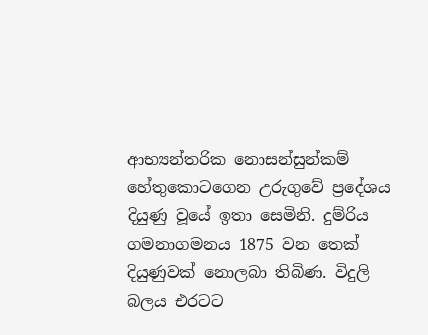ආභ්‍යන්තරික නොසන්සුන්කම් හේතුකොටගෙන උරුගුවේ ප්‍රදේශය දියුණු වූයේ ඉතා සෙමිනි. දුම්රිය ගමනාගමනය 1875 වන තෙක් දියුණුවක් නොලබා තිබිණ. විදුලි බලය එරටට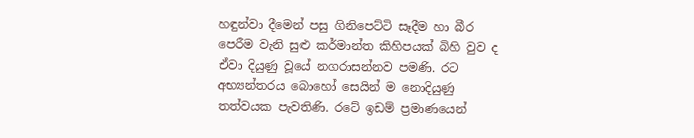හඳුන්වා දීමෙන් පසු ගිනිපෙට්ටි සෑදීම හා බීර පෙරීම වැනි සුළු කර්මාන්ත කිහිපයක් බිහි වුව ද ඒවා දියුණු වූයේ නගරාසන්නව පමණි. රට අභ්‍යන්තරය බොහෝ සෙයින් ම නොදියුණු තත්වයක පැවතිණි. රටේ ඉඩම් ප්‍රමාණයෙන්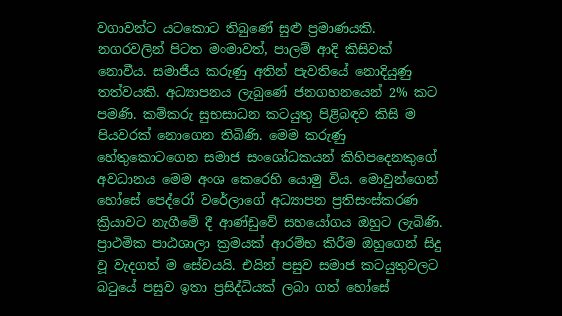වගාවන්ට යටකොට තිබුණේ සුළු ප්‍රමාණයකි. නගරවලින් පිටත මංමාවත්, පාලම් ආදි කිසිවක් නොවීය. සමාජීය කරුණු අතින් පැවතියේ නොදියුණු තත්වයකි. අධ්‍යාපනය ලැබුණේ ජනගහනයෙන් 2% කට පමණි. කම්කරු සුභසාධන කටයුතු පිළිබඳව කිසි ම පියවරක් නොගෙන තිබිණි. මෙම කරුණු හේතුකොටගෙන සමාජ සංශෝධකයන් කිහිපදෙනකුගේ අවධානය මෙම අංශ කෙරෙහි යොමු විය. මොවුන්ගෙන් හෝසේ පෙද්රෝ වරේලාගේ අධ්‍යාපන ප්‍රතිසංස්කරණ ක්‍රියාවට නැගීමේ දී ආණ්ඩුවේ සහයෝගය ඔහුට ලැබිණි. ප්‍රාථමික පාඨශාලා ක්‍රමයක් ආරම්භ කිරීම ඔහුගෙන් සිදු වූ වැදගත් ම සේවයයි. එයින් පසුව සමාජ කටයුතුවලට බටුයේ පසුව ඉතා ප්‍රසිද්ධියක් ලබා ගත් හෝසේ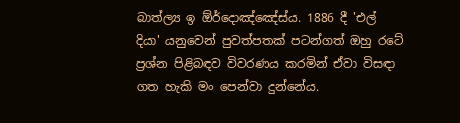බාත්ල්‍ය ඉ ඕර්දොඤ්ඤේස්ය. 1886 දී 'එල් දියා' යනුවෙන් පුවත්පතක් පටන්ගත් ඔහු රටේ ප්‍රශ්න පිළිබඳව විවරණය කරමින් ඒවා විසඳා ගත හැකි මං පෙන්වා දුන්නේය.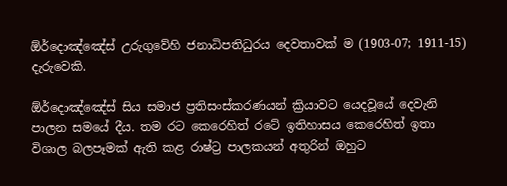ඕර්දොඤ්ඤේස් උරුගුවේහි ජනාධිපතිධුරය දෙවතාවක් ම (1903-07; 1911-15) දැරුවෙකි.

ඕර්දොඤ්ඤේස් සිය සමාජ ප්‍රතිසංස්කරණයන් ක්‍රියාවට යෙදවූයේ දෙවැනි පාලන සමයේ දීය. තම රට කෙරෙහිත් රටේ ඉතිහාසය කෙරෙහිත් ඉතා විශාල බලපෑමක් ඇති කළ රාෂ්ට්‍ර පාලකයන් අතුරින් ඔහුට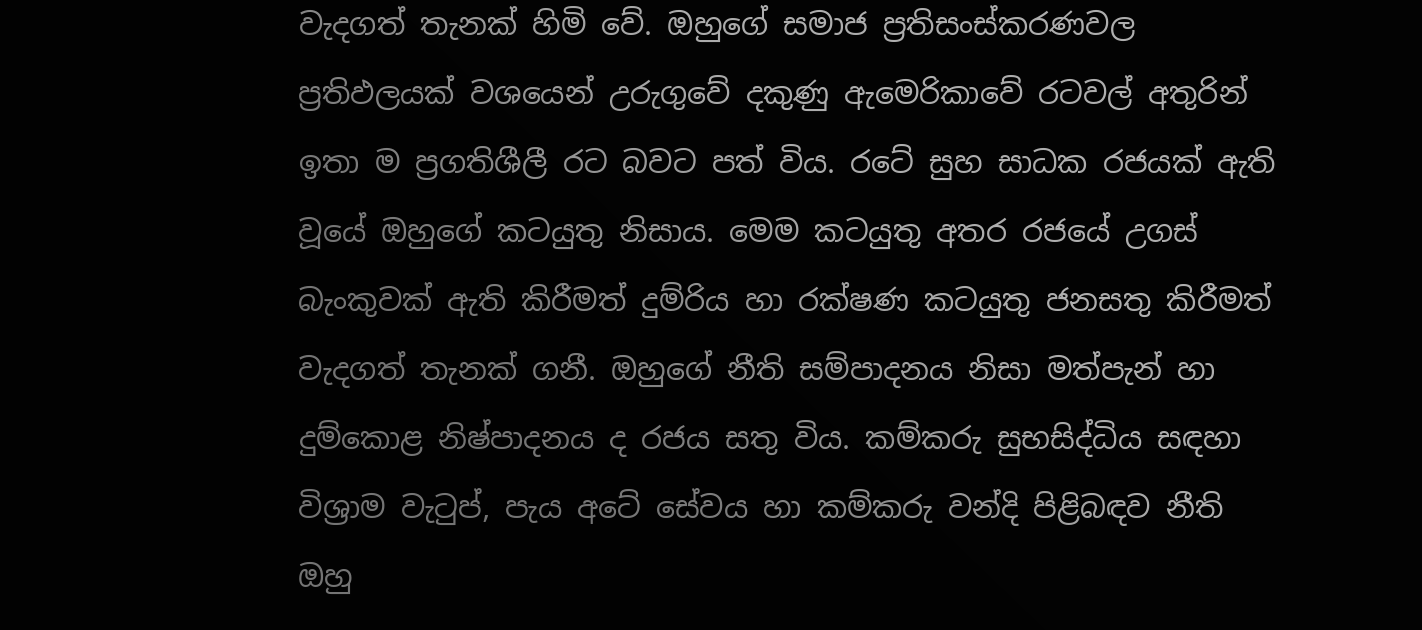වැදගත් තැනක් හිමි වේ. ඔහුගේ සමාජ ප්‍රතිසංස්කරණවල ප්‍රතිඵලයක් වශයෙන් උරුගුවේ දකුණු ඇමෙරිකාවේ රටවල් අතුරින් ඉතා ම ප්‍රගතිශීලී රට බවට පත් විය. රටේ සුහ සාධක රජයක් ඇති වූයේ ඔහුගේ කටයුතු නිසාය. මෙම කටයුතු අතර රජයේ උගස් බැංකුවක් ඇති කිරීමත් දුම්රිය හා රක්ෂණ කටයුතු ජනසතු කිරීමත් වැදගත් තැනක් ගනී. ඔහුගේ නීති සම්පාදනය නිසා මත්පැන් හා දුම්කොළ නිෂ්පාදනය ද රජය සතු විය. කම්කරු සුභසිද්ධිය සඳහා විශ්‍රාම වැටුප්, පැය අටේ සේවය හා කම්කරු වන්දි පිළිබඳව නීති ඔහු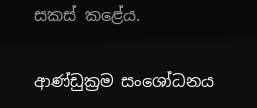සකස් කළේය.

ආණ්ඩුක්‍රම සංශෝධනය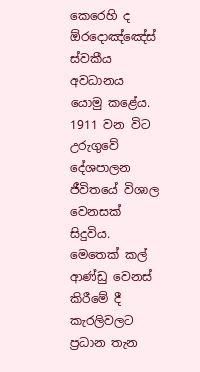කෙරෙහි ද ඕරදොඤ්ඤේස් ස්වකීය අවධානය යොමු කළේය. 1911 වන විට උරුගුවේ දේශපාලන ජීවිතයේ විශාල වෙනසක් සිදුවිය. මෙතෙක් කල් ආණ්ඩු වෙනස් කිරීමේ දී කැරලිවලට ප්‍රධාන තැන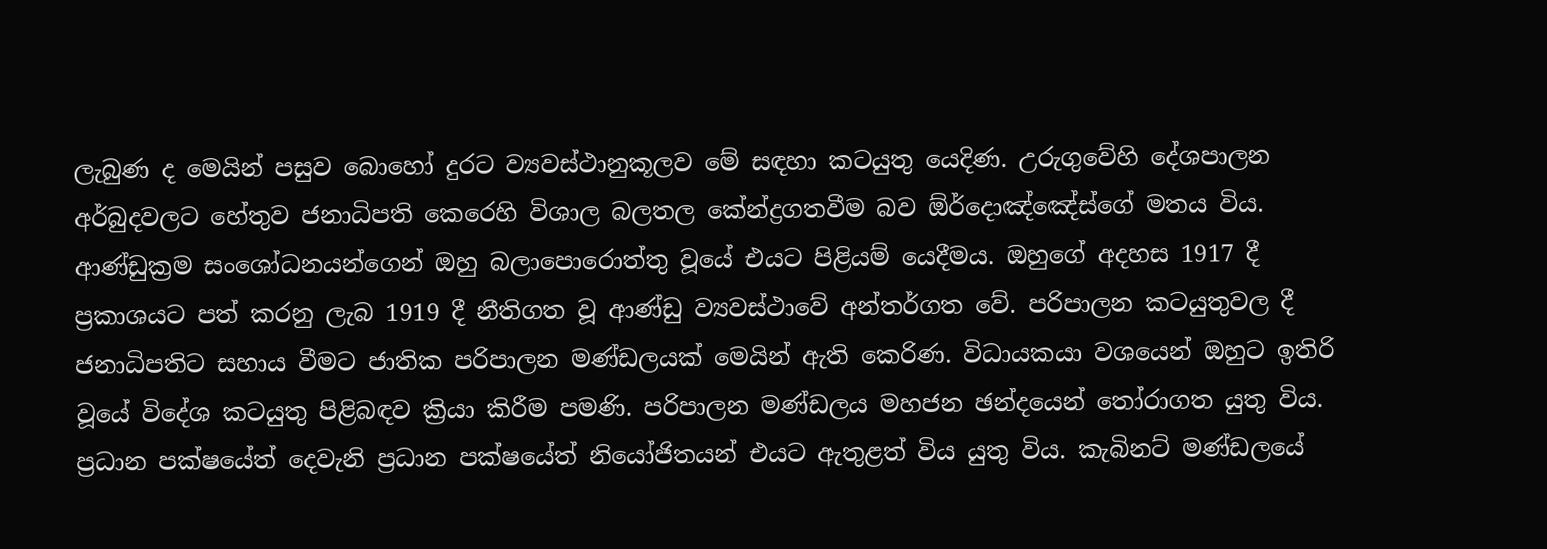ලැබුණ ද මෙයින් පසුව බොහෝ දුරට ව්‍යවස්ථානුකූලව මේ සඳහා කටයුතු යෙදිණ. උරුගුවේහි දේශපාලන අර්බුදවලට හේතුව ජනාධිපති කෙරෙහි විශාල බලතල කේන්ද්‍රගතවීම බව ඕර්දොඤ්ඤේස්ගේ මතය විය. ආණ්ඩුක්‍රම සංශෝධනයන්ගෙන් ඔහු බලාපොරොත්තු වූයේ එයට පිළියම් යෙදීමය. ඔහුගේ අදහස 1917 දී ප්‍රකාශයට පත් කරනු ලැබ 1919 දී නීතිගත වූ ආණ්ඩු ව්‍යවස්ථාවේ අන්තර්ගත වේ. පරිපාලන කටයුතුවල දී ජනාධිපතිට සහාය වීමට ජාතික පරිපාලන මණ්ඩලයක් මෙයින් ඇති කෙරිණ. විධායකයා වශයෙන් ඔහුට ඉතිරි වූයේ විදේශ කටයුතු පිළිබඳව ක්‍රියා කිරීම පමණි. පරිපාලන මණ්ඩලය මහජන ඡන්දයෙන් තෝරාගත යුතු විය. ප්‍රධාන පක්ෂයේත් දෙවැනි ප්‍රධාන පක්ෂයේත් නියෝජිතයන් එයට ඇතුළත් විය යුතු විය. කැබිනට් මණ්ඩලයේ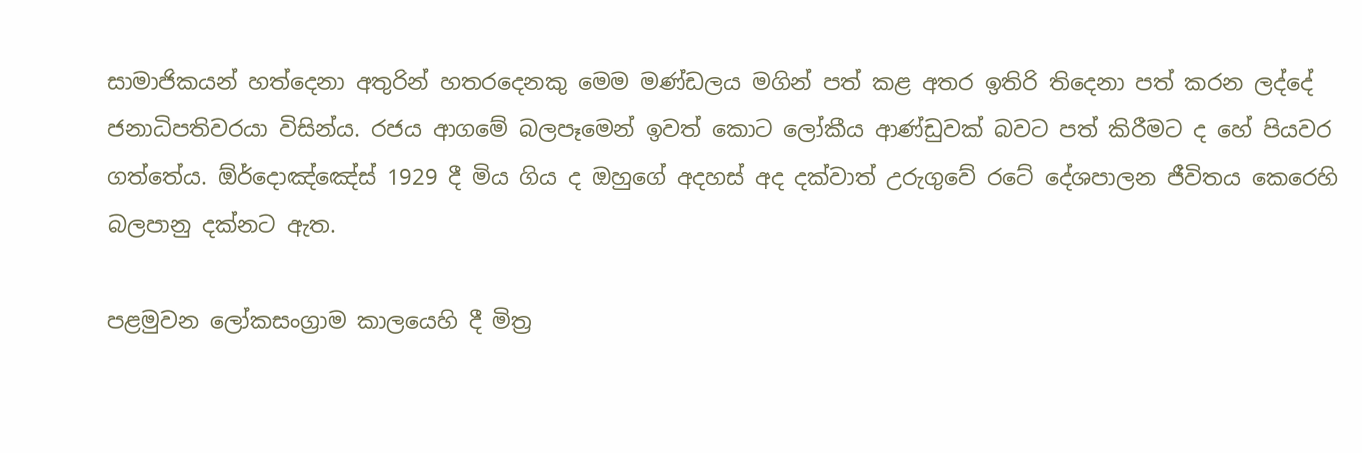සාමාජිකයන් හත්දෙනා අතුරින් හතරදෙනකු මෙම මණ්ඩලය මගින් පත් කළ අතර ඉතිරි තිදෙනා පත් කරන ලද්දේ ජනාධිපතිවරයා විසින්ය. රජය ආගමේ බලපෑමෙන් ඉවත් කොට ලෝකීය ආණ්ඩුවක් බවට පත් කිරීමට ද හේ පියවර ගත්තේය. ඕර්දොඤ්ඤේස් 1929 දී මිය ගිය ද ඔහුගේ අදහස් අද දක්වාත් උරුගුවේ රටේ දේශපාලන ජීවිතය කෙරෙහි බලපානු දක්නට ඇත.

පළමුවන ලෝකසංග්‍රාම කාලයෙහි දී මිත්‍ර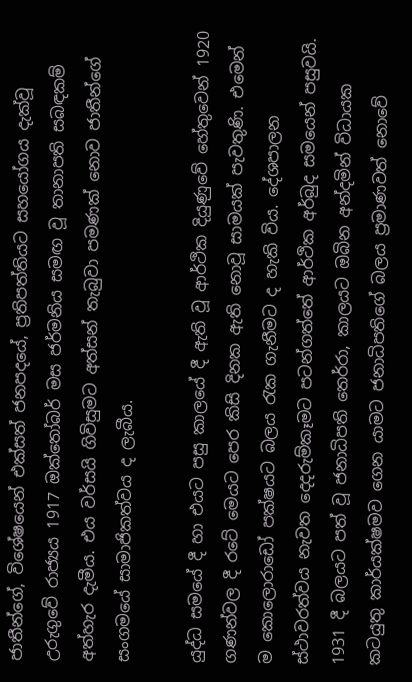ජාතීන්ගේ, විශේෂයෙන් එක්සත් ජනපදයේ, ප්‍රතිපත්තියට සහයෝගය දැක්වූ උරුගුවේ රාජ්‍යය 1917 ඔක්තෝබර් මස ජර්මනිය සමඟ වූ තානාපති සබඳකම් අත්හැර දැමීය. එය වර්සයි ගිවිසුමට අත්සන් තැබුවා පමණක් නොව ජාතීන්ගේ සංගමයේ සාමාජිකත්වය ද ලැබීය.

යුද්ධ සමයේ දී හා එයට පසු කාලයේ දී ඇති වූ ආර්ථික දියුණුවේ හේතුවෙන් 1920 ගණන්වල දී රටේ මෙයට පෙර කිසි දිනක ඇති නොවූ සාමයක් පැවතුණි. එමෙන් ම කොලොරාඩෝ පක්ෂයට බලය රැක ගැනීමට ද හැකි විය. දේශපාලන ස්ථාවරත්වය නැවත දෙදරුම්කෑමට පටන්ගත්තේ ආර්ථික අර්බුද සමයෙන් පසුවයි. 1931 දී බලයට පත් වූ ජනාධිපති තෙර්රා, කාලයට ඔබින අන්දමින් විධායක කටයුතු කාර්යක්ෂමව ගෙන යාමට ජනාධිපතිගේ බලය ප්‍රමාණවත් නොවේ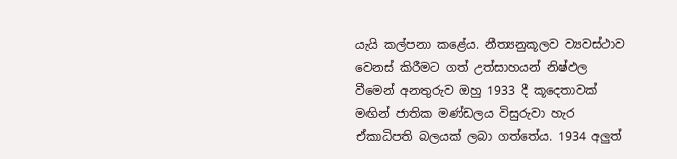යැයි කල්පනා කළේය. නීත්‍යනුකූලව ව්‍යවස්ථාව වෙනස් කිරීමට ගත් උත්සාහයන් නිෂ්ඵල වීමෙන් අනතුරුව ඔහු 1933 දී කූදෙතාවක් මඟින් ජාතික මණ්ඩලය විසුරුවා හැර ඒකාධිපති බලයක් ලබා ගත්තේය. 1934 අලුත්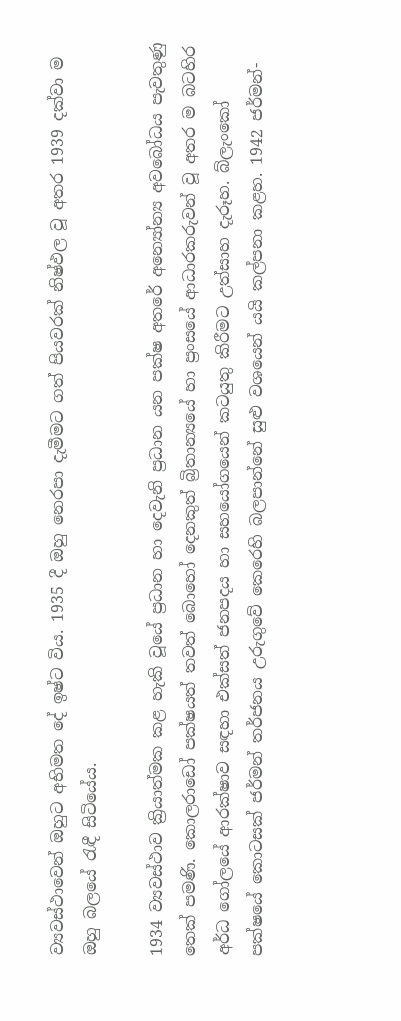ව්‍යවස්ථාවෙන් ඔහුට අභිමත දේ ඉෂ්ට විය. 1935 දී ඔහු නෙරපා දැමීමට ගත් පියවරක් නිෂ්ඵල වූ අතර 1939 දක්වා ම ඔහු බලයේ රැඳී සිටියේය.

1934 ව්‍යවස්ථාව ක්‍රියාත්මක කළ හැකි වූයේ ප්‍රධාන හා දෙවැනි ප්‍රධාන යන පක්ෂ අතරේ අන්‍යෝන්‍ය අවබෝධය පැවතුණු තෙක් පමණි. කොලරාඩෝ පක්ෂයත් තවත් බොහෝ දෙනකුත් බ්‍රිතාන්‍යයේ හා ප්‍රංසයේ ආධාරකරුවන් වූ අතර ම බටහිර අර්ධ ගෝලයේ ආරක්ෂාව සඳහා එක්සත් ජනපදය හා සහයෝගයෙන් කටයුතු කිරීමට උත්සාහ දැරූහ. බ්ලැංකෝ පක්ෂයේ කොටසක් ජර්මන් තර්ජනය උරුගුවේ කෙරෙහි බලපාන්නේ සුළු වශයෙන් යයි කල්පනා කළහ. 1942 ජර්මන්-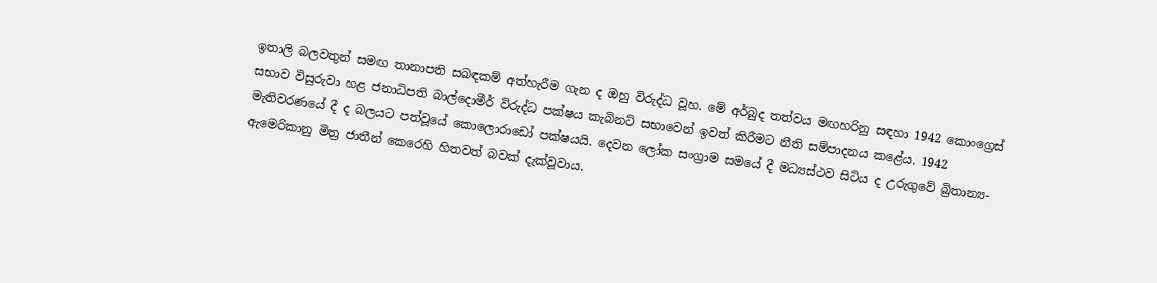ඉතාලි බලවතුන් සමඟ තානාපති සබඳකම් අත්හැරීම ගැන ද ඔහු විරුද්ධ වූහ. මේ අර්බුද තත්වය මඟහරිනු සඳහා 1942 කොංග්‍රෙස් සභාව විසුරුවා හළ ජනාධිපති බාල්දොමීර් විරුද්ධ පක්ෂය කැබිනට් සභාවෙන් ඉවත් කිරීමට නීති සම්පාදනය කළේය. 1942 මැතිවරණයේ දී ද බලයට පත්වූයේ කොලොරාඩෝ පක්ෂයයි. දෙවන ලෝක සංග්‍රාම සමයේ දී මධ්‍යස්ථව සිටිය ද උරුගුවේ බ්‍රිතාන්‍ය-ඇමෙරිකානු මිත්‍ර ජාතීන් කෙරෙහි හිතවත් බවක් දැක්වූවාය.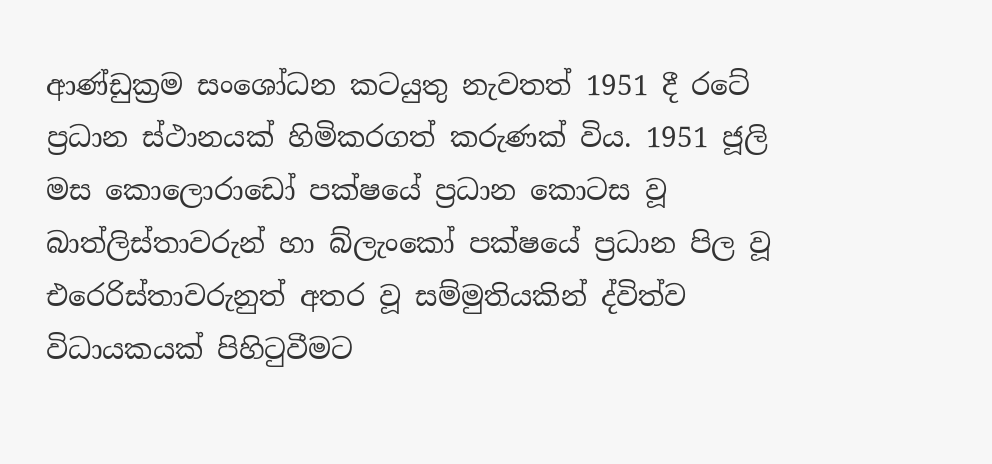ආණ්ඩුක්‍රම සංශෝධන කටයුතු නැවතත් 1951 දී රටේ ප්‍රධාන ස්ථානයක් හිමිකරගත් කරුණක් විය. 1951 ජූලි මස කොලොරාඩෝ පක්ෂයේ ප්‍රධාන කොටස වූ බාත්ලිස්තාවරුන් හා බ්ලැංකෝ පක්ෂයේ ප්‍රධාන පිල වූ එරෙරිස්තාවරුනුත් අතර වූ සම්මුතියකින් ද්විත්ව විධායකයක් පිහිටුවීමට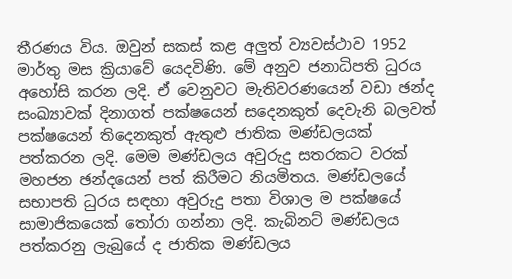තීරණය විය. ඔවුන් සකස් කළ අලුත් ව්‍යවස්ථාව 1952 මාර්තු මස ක්‍රියාවේ යෙදවිණි. මේ අනුව ජනාධිපති ධුරය අහෝසි කරන ලදි. ඒ වෙනුවට මැතිවරණයෙන් වඩා ඡන්ද සංඛ්‍යාවක් දිනාගත් පක්ෂයෙන් සදෙනකුත් දෙවැනි බලවත් පක්ෂයෙන් තිදෙනකුත් ඇතුළු ජාතික මණ්ඩලයක් පත්කරන ලදි. මෙම මණ්ඩලය අවුරුදු සතරකට වරක් මහජන ඡන්දයෙන් පත් කිරීමට නියමිතය. මණ්ඩලයේ සභාපති ධුරය සඳහා අවුරුදු පතා විශාල ම පක්ෂයේ සාමාජිකයෙක් තෝරා ගන්නා ලදි. කැබිනට් මණ්ඩලය පත්කරනු ලැබුයේ ද ජාතික මණ්ඩලය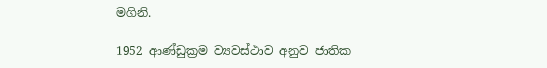මගිනි.

1952 ආණ්ඩුක්‍රම ව්‍යවස්ථාව අනුව ජාතික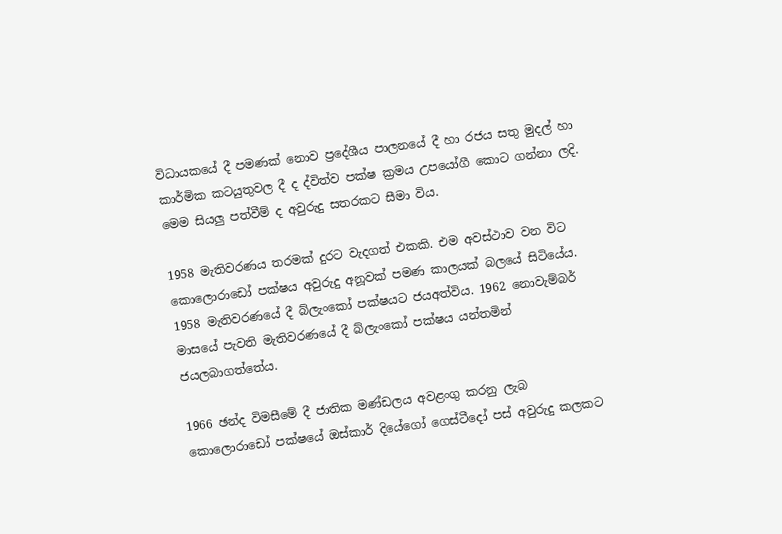විධායකයේ දී පමණක් නොව ප්‍රදේශීය පාලනයේ දී හා රජය සතු මුදල් හා කාර්මික කටයුතුවල දී ද ද්විත්ව පක්ෂ ක්‍රමය උපයෝගී කොට ගන්නා ලදි. මෙම සියලු පත්වීම් ද අවුරුදු සතරකට සීමා විය.

1958 මැතිවරණය තරමක් දුරට වැදගත් එකකි. එම අවස්ථාව වන විට කොලොරාඩෝ පක්ෂය අවුරුදු අනූවක් පමණ කාලයක් බලයේ සිටියේය. 1958 මැතිවරණයේ දී බ්ලැංකෝ පක්ෂයට ජයඅත්විය. 1962 නොවැම්බර් මාසයේ පැවති මැතිවරණයේ දී බ්ලැංකෝ පක්ෂය යන්තමින් ජයලබාගත්තේය.

1966 ඡන්ද විමසීමේ දී ජාතික මණ්ඩලය අවළංගු කරනු ලැබ කොලොරාඩෝ පක්ෂයේ ඔස්කාර් දියේගෝ ගෙස්ටීදෝ පස් අවුරුදු කලකට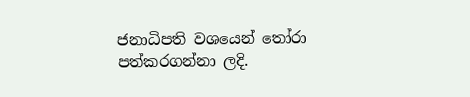ජනාධිපති වශයෙන් තෝරා පත්කරගන්නා ලදි.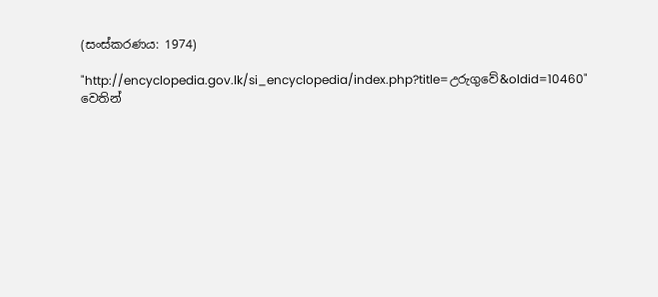(සංස්කරණය: 1974)

"http://encyclopedia.gov.lk/si_encyclopedia/index.php?title=උරුගුවේ&oldid=10460" වෙතින්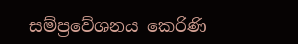සම්ප්‍රවේශනය කෙරිණි